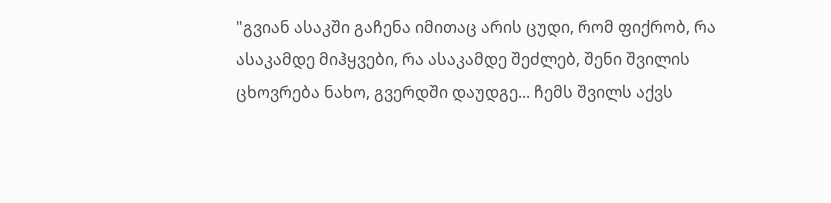"გვიან ასაკში გაჩენა იმითაც არის ცუდი, რომ ფიქრობ, რა ასაკამდე მიჰყვები, რა ასაკამდე შეძლებ, შენი შვილის ცხოვრება ნახო, გვერდში დაუდგე... ჩემს შვილს აქვს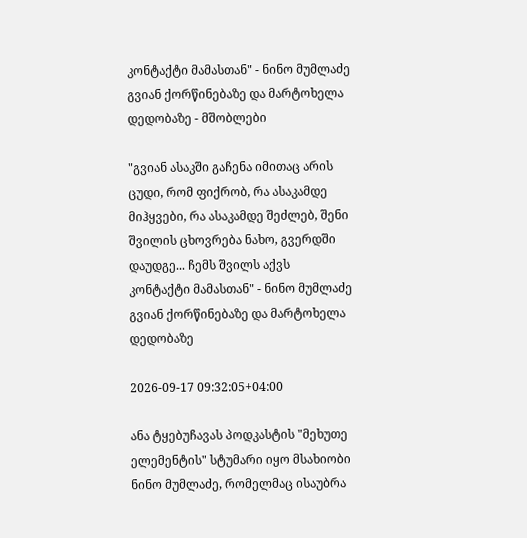კონტაქტი მამასთან" - ნინო მუმლაძე გვიან ქორწინებაზე და მარტოხელა დედობაზე - მშობლები

"გვიან ასაკში გაჩენა იმითაც არის ცუდი, რომ ფიქრობ, რა ასაკამდე მიჰყვები, რა ასაკამდე შეძლებ, შენი შვილის ცხოვრება ნახო, გვერდში დაუდგე... ჩემს შვილს აქვს კონტაქტი მამასთან" - ნინო მუმლაძე გვიან ქორწინებაზე და მარტოხელა დედობაზე

2026-09-17 09:32:05+04:00

ანა ტყებუჩავას პოდკასტის "მეხუთე ელემენტის" სტუმარი იყო მსახიობი ნინო მუმლაძე, რომელმაც ისაუბრა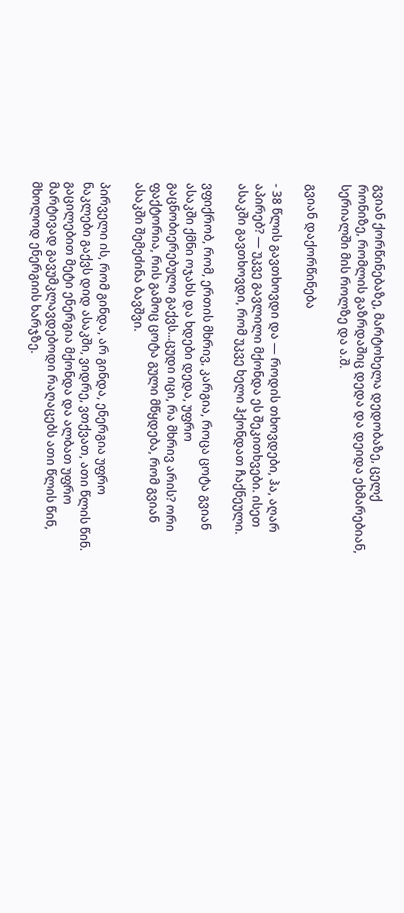გვიან ქორწინებაზე, მარტოხელა დედობაზე, ცელქ რონიზე, რომლის გაზრდაშიც დედა და დეიდა ეხმარებიან, სერიალში მის როლზე და ა.შ.

გვიან დაქორწინება

- 38 წლის გავთხოვდი და — როდის თხოვდები, ჰა, აღარ აპირებ? — უკვე გავლილი მქონდა ეს შეკითხვები. ისეთ ასაკში გავთხოვდი, რომ უკვე ხელი ჰქონდათ ჩაქნეული.

ვფიქრობ, რომ, ერთის მხრივ, კარგია, როცა ცოტა გვიან ასაკში ქმნი ოჯახს და ხდები დედა, უფრო გაცნობიერებული გაქვს...ცუდი იცი, რა მხრივ არის? ორი ფაქტორია, რის გამოც ცოტა გული მწყდება, რომ გვიან ასაკში შემეძინა ბავშვი.

პირველი ის, რომ გინდა, არ გინდა, ენერგია უფრო ნაკლები გაქვს დიდ ასაკში, ვიდრე, ვთქვათ, ათი წლის წინ. გაცილებით მეტი ენერგია მქონდა და ალბათ უფრო მარტივად გავუმკლავდებოდი რაღაცებს ათი წლის წინ, მხოლოდ ენერგიის ხარჯზე.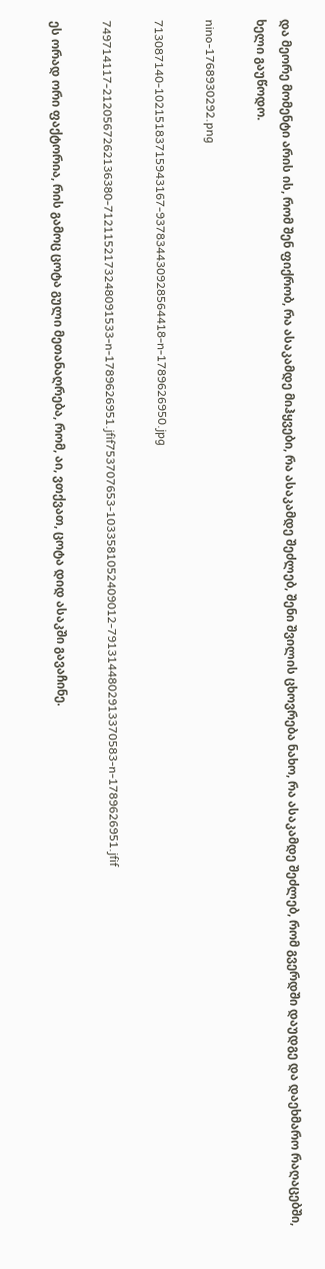და მეორე მომენტი არის ის, რომ შენ ფიქრობ, რა ასაკამდე მიჰყვები, რა ასაკამდე შეძლებ, შენი შვილის ცხოვრება ნახო, რა ასაკამდე შეძლებ, რომ გვერდში დაუდგე და დაეხმარო რაღაცებში, ხელი გაუწოდო.

nino-1768930292.png

713087140-10215183715943167-937834430928564418-n-1789626950.jpg

749714117-2120567262136380-7121152173248091533-n-1789626951.jfif753707653-1033581052409012-7913144802913370583-n-1789626951.jfif

ეს ორად ორი ფაქტორია, რის გამოც ცოტა გული მეთანაღრება, რომ, აი, ვთქვათ, ცოტა დიდ ასაკში გავაჩინე.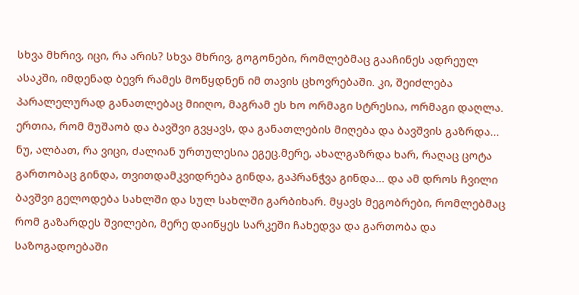სხვა მხრივ, იცი, რა არის? სხვა მხრივ, გოგონები, რომლებმაც გააჩინეს ადრეულ ასაკში, იმდენად ბევრ რამეს მოწყდნენ იმ თავის ცხოვრებაში. კი, შეიძლება პარალელურად განათლებაც მიიღო, მაგრამ ეს ხო ორმაგი სტრესია, ორმაგი დაღლა. ერთია, რომ მუშაობ და ბავშვი გვყავს, და განათლების მიღება და ბავშვის გაზრდა... ნუ, ალბათ, რა ვიცი, ძალიან ურთულესია ეგეც.მერე, ახალგაზრდა ხარ, რაღაც ცოტა გართობაც გინდა, თვითდამკვიდრება გინდა, გაპრანჭვა გინდა... და ამ დროს ჩვილი ბავშვი გელოდება სახლში და სულ სახლში გარბიხარ. მყავს მეგობრები, რომლებმაც რომ გაზარდეს შვილები, მერე დაიწყეს სარკეში ჩახედვა და გართობა და საზოგადოებაში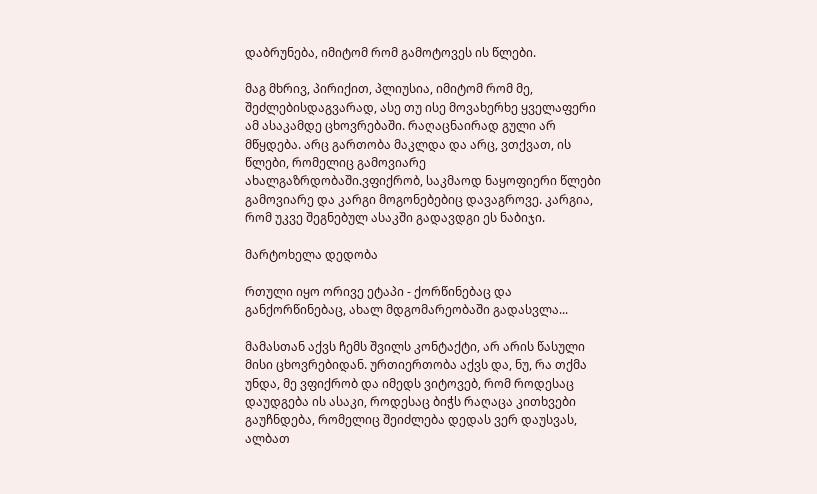დაბრუნება, იმიტომ რომ გამოტოვეს ის წლები.

მაგ მხრივ, პირიქით, პლიუსია, იმიტომ რომ მე, შეძლებისდაგვარად, ასე თუ ისე მოვახერხე ყველაფერი ამ ასაკამდე ცხოვრებაში. რაღაცნაირად გული არ მწყდება. არც გართობა მაკლდა და არც, ვთქვათ, ის წლები, რომელიც გამოვიარე ახალგაზრდობაში.ვფიქრობ, საკმაოდ ნაყოფიერი წლები გამოვიარე და კარგი მოგონებებიც დავაგროვე. კარგია, რომ უკვე შეგნებულ ასაკში გადავდგი ეს ნაბიჯი.

მარტოხელა დედობა

რთული იყო ორივე ეტაპი - ქორწინებაც და განქორწინებაც, ახალ მდგომარეობაში გადასვლა...

მამასთან აქვს ჩემს შვილს კონტაქტი, არ არის წასული მისი ცხოვრებიდან. ურთიერთობა აქვს და, ნუ, რა თქმა უნდა, მე ვფიქრობ და იმედს ვიტოვებ, რომ როდესაც დაუდგება ის ასაკი, როდესაც ბიჭს რაღაცა კითხვები გაუჩნდება, რომელიც შეიძლება დედას ვერ დაუსვას, ალბათ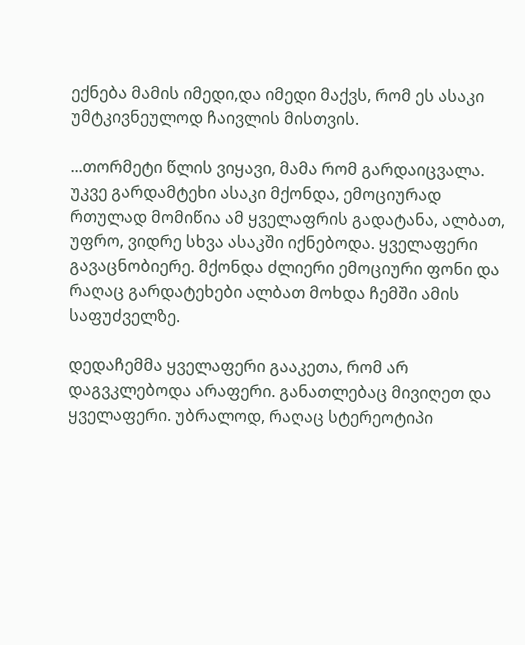ექნება მამის იმედი,და იმედი მაქვს, რომ ეს ასაკი უმტკივნეულოდ ჩაივლის მისთვის.

...თორმეტი წლის ვიყავი, მამა რომ გარდაიცვალა. უკვე გარდამტეხი ასაკი მქონდა, ემოციურად რთულად მომიწია ამ ყველაფრის გადატანა, ალბათ, უფრო, ვიდრე სხვა ასაკში იქნებოდა. ყველაფერი გავაცნობიერე. მქონდა ძლიერი ემოციური ფონი და რაღაც გარდატეხები ალბათ მოხდა ჩემში ამის საფუძველზე.

დედაჩემმა ყველაფერი გააკეთა, რომ არ დაგვკლებოდა არაფერი. განათლებაც მივიღეთ და ყველაფერი. უბრალოდ, რაღაც სტერეოტიპი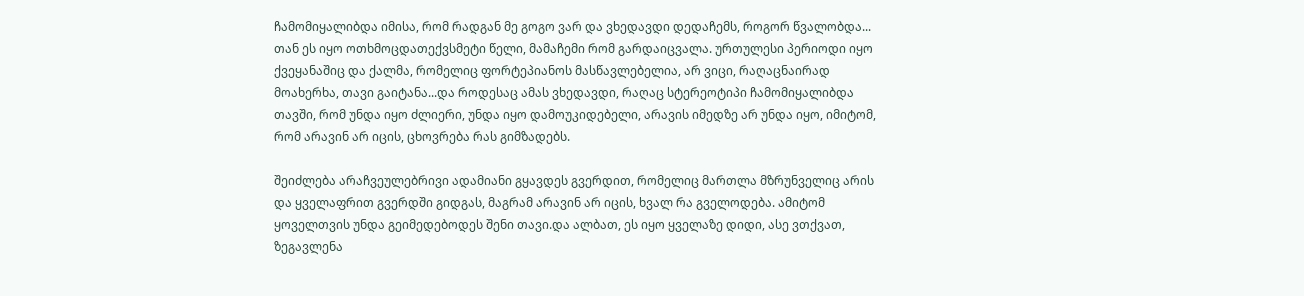ჩამომიყალიბდა იმისა, რომ რადგან მე გოგო ვარ და ვხედავდი დედაჩემს, როგორ წვალობდა... თან ეს იყო ოთხმოცდათექვსმეტი წელი, მამაჩემი რომ გარდაიცვალა. ურთულესი პერიოდი იყო ქვეყანაშიც და ქალმა, რომელიც ფორტეპიანოს მასწავლებელია, არ ვიცი, რაღაცნაირად მოახერხა, თავი გაიტანა...და როდესაც ამას ვხედავდი, რაღაც სტერეოტიპი ჩამომიყალიბდა თავში, რომ უნდა იყო ძლიერი, უნდა იყო დამოუკიდებელი, არავის იმედზე არ უნდა იყო, იმიტომ, რომ არავინ არ იცის, ცხოვრება რას გიმზადებს.

შეიძლება არაჩვეულებრივი ადამიანი გყავდეს გვერდით, რომელიც მართლა მზრუნველიც არის და ყველაფრით გვერდში გიდგას, მაგრამ არავინ არ იცის, ხვალ რა გველოდება. ამიტომ ყოველთვის უნდა გეიმედებოდეს შენი თავი.და ალბათ, ეს იყო ყველაზე დიდი, ასე ვთქვათ, ზეგავლენა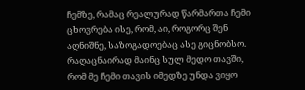ჩემზე, რამაც რეალურად წარმართა ჩემი ცხოვრება ისე, რომ, აი, როგორც შენ აღნიშნე, საზოგადოებაც ასე გიცნობსო. რაღაცნაირად მაინც სულ მედო თავში, რომ მე ჩემი თავის იმედზე უნდა ვიყო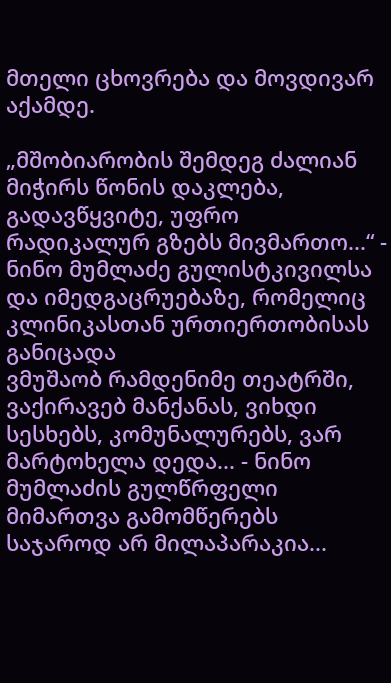მთელი ცხოვრება და მოვდივარ აქამდე.

„მშობიარობის შემდეგ ძალიან მიჭირს წონის დაკლება, გადავწყვიტე, უფრო რადიკალურ გზებს მივმართო...“ - ნინო მუმლაძე გულისტკივილსა და იმედგაცრუებაზე, რომელიც კლინიკასთან ურთიერთობისას განიცადა
ვმუშაობ რამდენიმე თეატრში, ვაქირავებ მანქანას, ვიხდი სესხებს, კომუნალურებს, ვარ მარტოხელა დედა... - ნინო მუმლაძის გულწრფელი მიმართვა გამომწერებს
საჯაროდ არ მილაპარაკია...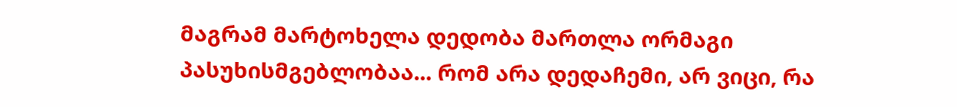მაგრამ მარტოხელა დედობა მართლა ორმაგი პასუხისმგებლობაა... რომ არა დედაჩემი, არ ვიცი, რა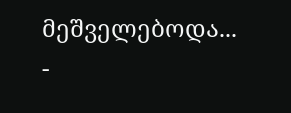მეშველებოდა... -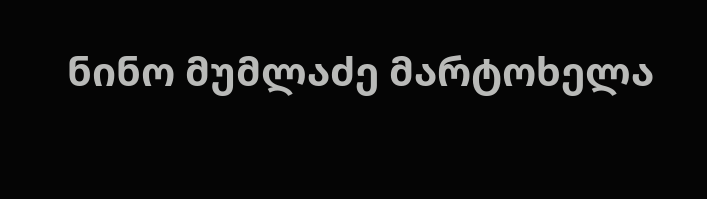ნინო მუმლაძე მარტოხელა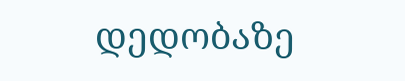დედობაზე